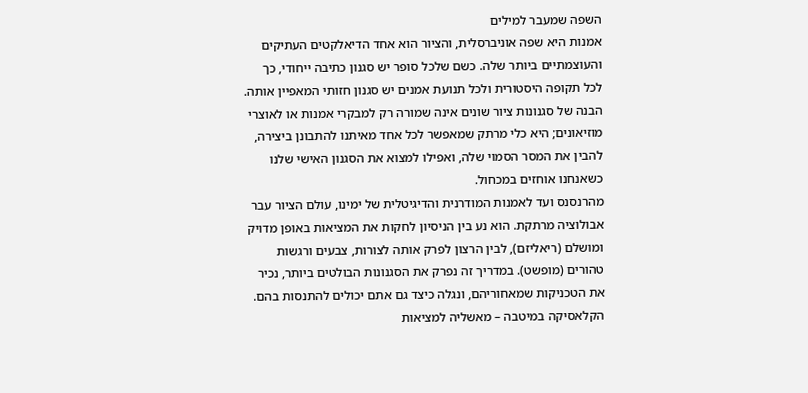השפה שמעבר למילים
אמנות היא שפה אוניברסלית, והציור הוא אחד הדיאלקטים העתיקים והעוצמתיים ביותר שלה. כשם שלכל סופר יש סגנון כתיבה ייחודי, כך לכל תקופה היסטורית ולכל תנועת אמנים יש סגנון חזותי המאפיין אותה. הבנה של סגנונות ציור שונים אינה שמורה רק למבקרי אמנות או לאוצרי מוזיאונים; היא כלי מרתק שמאפשר לכל אחד מאיתנו להתבונן ביצירה, להבין את המסר הסמוי שלה, ואפילו למצוא את הסגנון האישי שלנו כשאנחנו אוחזים במכחול.
מהרנסנס ועד לאמנות המודרנית והדיגיטלית של ימינו, עולם הציור עבר אבולוציה מרתקת. הוא נע בין הניסיון לחקות את המציאות באופן מדויק ומושלם (ריאליזם), לבין הרצון לפרק אותה לצורות, צבעים ורגשות טהורים (מופשט). במדריך זה נפרק את הסגנונות הבולטים ביותר, נכיר את הטכניקות שמאחוריהם, ונגלה כיצד גם אתם יכולים להתנסות בהם.
הקלאסיקה במיטבה – מאשליה למציאות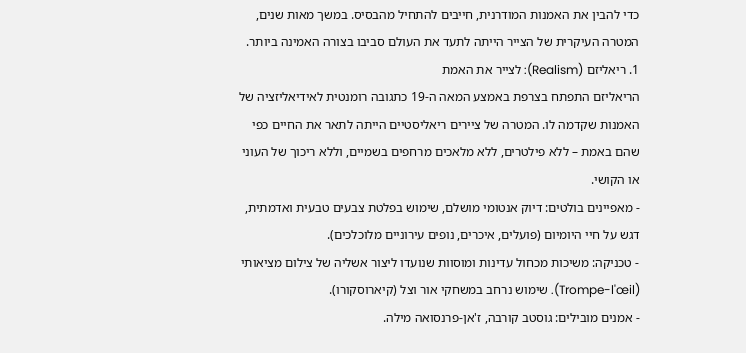כדי להבין את האמנות המודרנית, חייבים להתחיל מהבסיס. במשך מאות שנים, המטרה העיקרית של הצייר הייתה לתעד את העולם סביבו בצורה האמינה ביותר.
1. ריאליזם (Realism): לצייר את האמת
הריאליזם התפתח בצרפת באמצע המאה ה-19 כתגובה רומנטית לאידיאליזציה של האמנות שקדמה לו. המטרה של ציירים ריאליסטיים הייתה לתאר את החיים כפי שהם באמת – ללא פילטרים, ללא מלאכים מרחפים בשמיים, וללא ריכוך של העוני או הקושי.
- מאפיינים בולטים: דיוק אנטומי מושלם, שימוש בפלטת צבעים טבעית ואדמתית, דגש על חיי היומיום (פועלים, איכרים, נופים עירוניים מלוכלכים).
- טכניקה: משיכות מכחול עדינות ומוסוות שנועדו ליצור אשליה של צילום מציאותי (Trompe-l'œil). שימוש נרחב במשחקי אור וצל (קיארוסקורו).
- אמנים מובילים: גוסטב קורבה, ז'אן-פרנסואה מילה.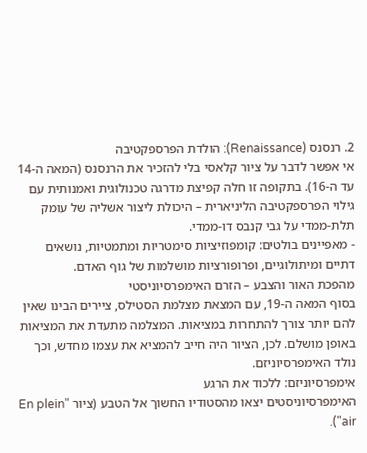2. רנסנס (Renaissance): הולדת הפרספקטיבה
אי אפשר לדבר על ציור קלאסי בלי להזכיר את הרנסנס (המאה ה-14 עד ה-16). בתקופה זו חלה קפיצת מדרגה טכנולוגית ואמנותית עם גילוי הפרספקטיבה הליניארית – היכולת ליצור אשליה של עומק תלת-ממדי על גבי קנבס דו-ממדי.
- מאפיינים בולטים: קומפוזיציות סימטריות ומתמטיות, נושאים דתיים ומיתולוגיים, ופרופורציות מושלמות של גוף האדם.
מהפכת האור והצבע – הזרם האימפרסיוניסטי
בסוף המאה ה-19, עם המצאת מצלמת הסטילס, ציירים הבינו שאין להם יותר צורך להתחרות במציאות. המצלמה מתעדת את המציאות באופן מושלם. לכן, הציור היה חייב להמציא את עצמו מחדש, וכך נולד האימפרסיוניזם.
אימפרסיוניזם: ללכוד את הרגע
האימפרסיוניסטים יצאו מהסטודיו החשוך אל הטבע (ציור "En plein air").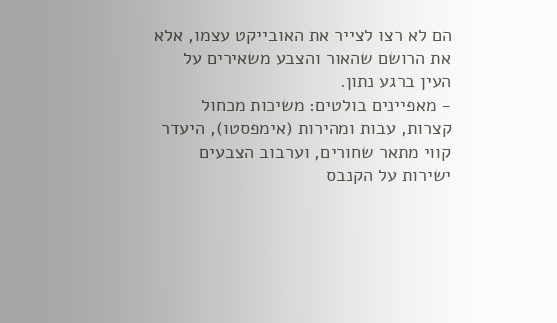הם לא רצו לצייר את האובייקט עצמו, אלא את הרושם שהאור והצבע משאירים על העין ברגע נתון.
- מאפיינים בולטים: משיכות מכחול קצרות, עבות ומהירות (אימפסטו), היעדר קווי מתאר שחורים, וערבוב הצבעים ישירות על הקנבס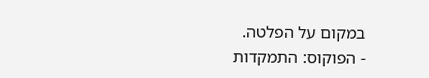במקום על הפלטה.
- הפוקוס: התמקדות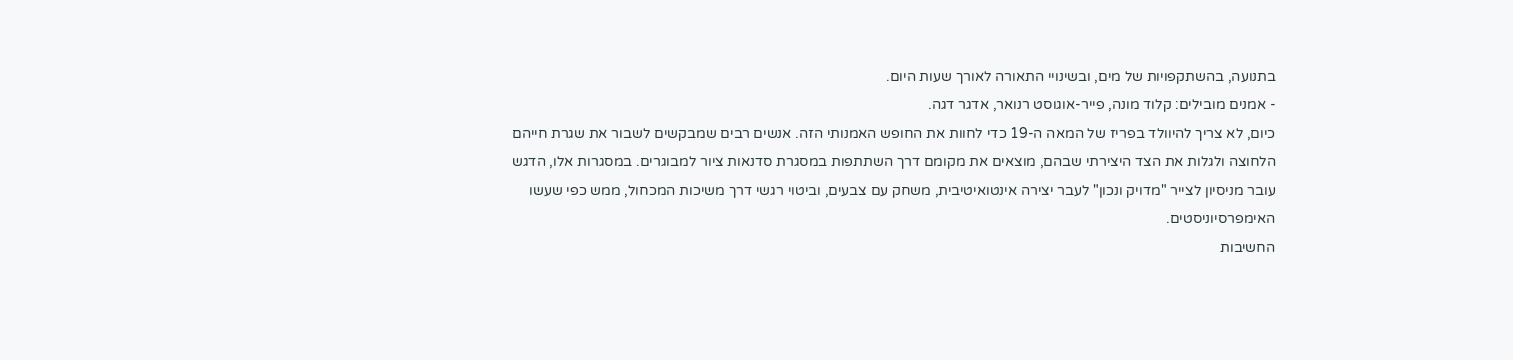בתנועה, בהשתקפויות של מים, ובשינויי התאורה לאורך שעות היום.
- אמנים מובילים: קלוד מונה, פייר-אוגוסט רנואר, אדגר דגה.
כיום, לא צריך להיוולד בפריז של המאה ה-19 כדי לחוות את החופש האמנותי הזה. אנשים רבים שמבקשים לשבור את שגרת חייהם הלחוצה ולגלות את הצד היצירתי שבהם, מוצאים את מקומם דרך השתתפות במסגרת סדנאות ציור למבוגרים. במסגרות אלו, הדגש עובר מניסיון לצייר "מדויק ונכון" לעבר יצירה אינטואיטיבית, משחק עם צבעים, וביטוי רגשי דרך משיכות המכחול, ממש כפי שעשו האימפרסיוניסטים.
החשיבות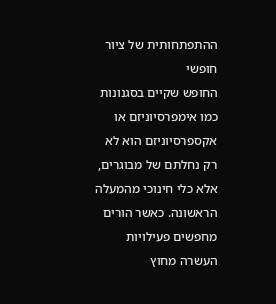ההתפתחותית של ציור חופשי
החופש שקיים בסגנונות כמו אימפרסיוניזם או אקספרסיוניזם הוא לא רק נחלתם של מבוגרים, אלא כלי חינוכי מהמעלה הראשונה. כאשר הורים מחפשים פעילויות העשרה מחוץ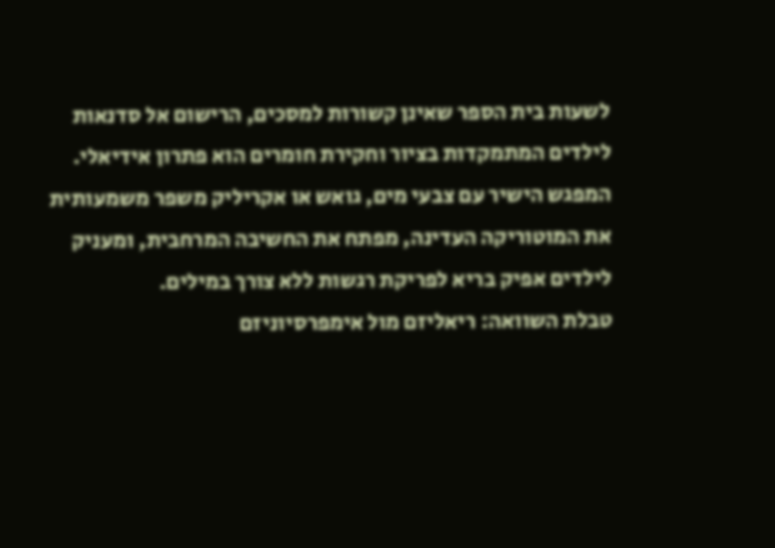לשעות בית הספר שאינן קשורות למסכים, הרישום אל סדנאות לילדים המתמקדות בציור וחקירת חומרים הוא פתרון אידיאלי. המפגש הישיר עם צבעי מים, גואש או אקריליק משפר משמעותית את המוטוריקה העדינה, מפתח את החשיבה המרחבית, ומעניק לילדים אפיק בריא לפריקת רגשות ללא צורך במילים.
טבלת השוואה: ריאליזם מול אימפרסיוניזם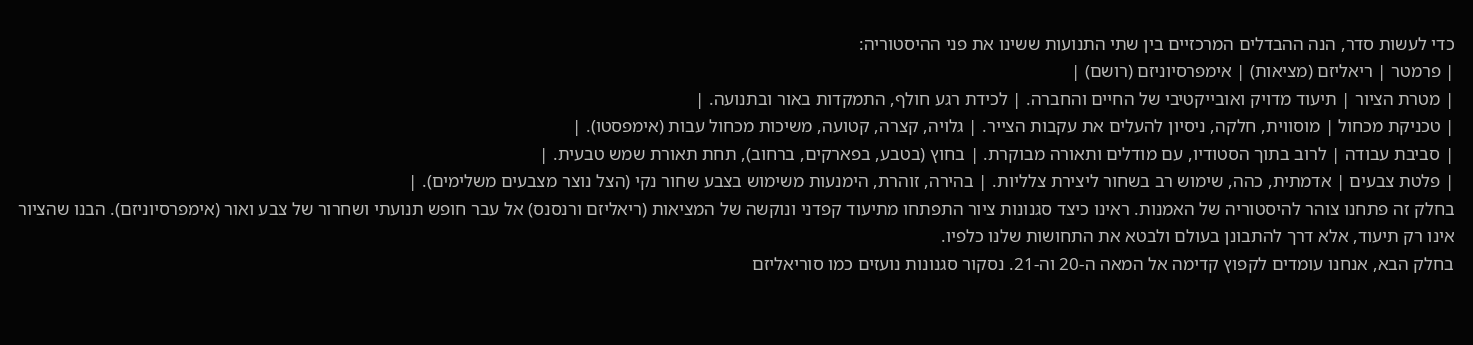כדי לעשות סדר, הנה ההבדלים המרכזיים בין שתי התנועות ששינו את פני ההיסטוריה:
| פרמטר | ריאליזם (מציאות) | אימפרסיוניזם (רושם) |
| מטרת הציור | תיעוד מדויק ואובייקטיבי של החיים והחברה. | לכידת רגע חולף, התמקדות באור ובתנועה. |
| טכניקת מכחול | מוסווית, חלקה, ניסיון להעלים את עקבות הצייר. | גלויה, קצרה, קטועה, משיכות מכחול עבות (אימפסטו). |
| סביבת עבודה | לרוב בתוך הסטודיו, עם מודלים ותאורה מבוקרת. | בחוץ (בטבע, בפארקים, ברחוב), תחת תאורת שמש טבעית. |
| פלטת צבעים | אדמתית, כהה, שימוש רב בשחור ליצירת צלליות. | בהירה, זוהרת, הימנעות משימוש בצבע שחור נקי (הצל נוצר מצבעים משלימים). |
בחלק זה פתחנו צוהר להיסטוריה של האמנות. ראינו כיצד סגנונות ציור התפתחו מתיעוד קפדני ונוקשה של המציאות (ריאליזם ורנסנס) אל עבר חופש תנועתי ושחרור של צבע ואור (אימפרסיוניזם). הבנו שהציור אינו רק תיעוד, אלא דרך להתבונן בעולם ולבטא את התחושות שלנו כלפיו.
בחלק הבא, אנחנו עומדים לקפוץ קדימה אל המאה ה-20 וה-21. נסקור סגנונות נועזים כמו סוריאליזם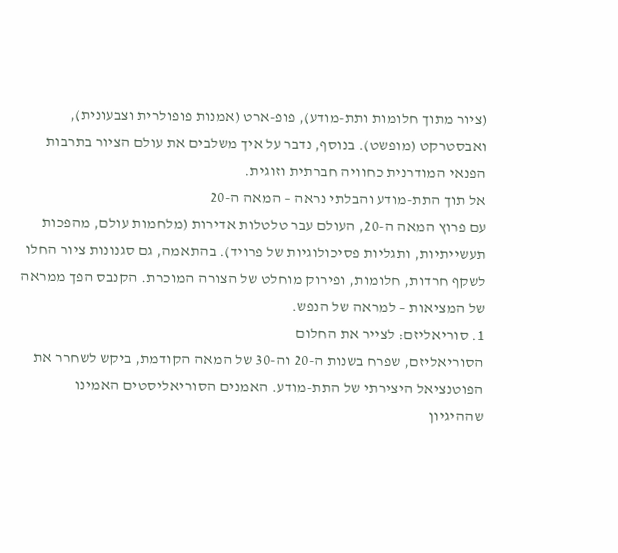(ציור מתוך חלומות ותת-מודע), פופ-ארט (אמנות פופולרית וצבעונית), ואבסטרקט (מופשט). בנוסף, נדבר על איך משלבים את עולם הציור בתרבות הפנאי המודרנית כחוויה חברתית וזוגית.
אל תוך התת-מודע והבלתי נראה – המאה ה-20
עם פרוץ המאה ה-20, העולם עבר טלטלות אדירות (מלחמות עולם, מהפכות תעשייתיות, ותגליות פסיכולוגיות של פרויד). בהתאמה, גם סגנונות ציור החלו לשקף חרדות, חלומות, ופירוק מוחלט של הצורה המוכרת. הקנבס הפך ממראה של המציאות – למראה של הנפש.
1. סוריאליזם: לצייר את החלום
הסוריאליזם, שפרח בשנות ה-20 וה-30 של המאה הקודמת, ביקש לשחרר את הפוטנציאל היצירתי של התת-מודע. האמנים הסוריאליסטים האמינו שההיגיון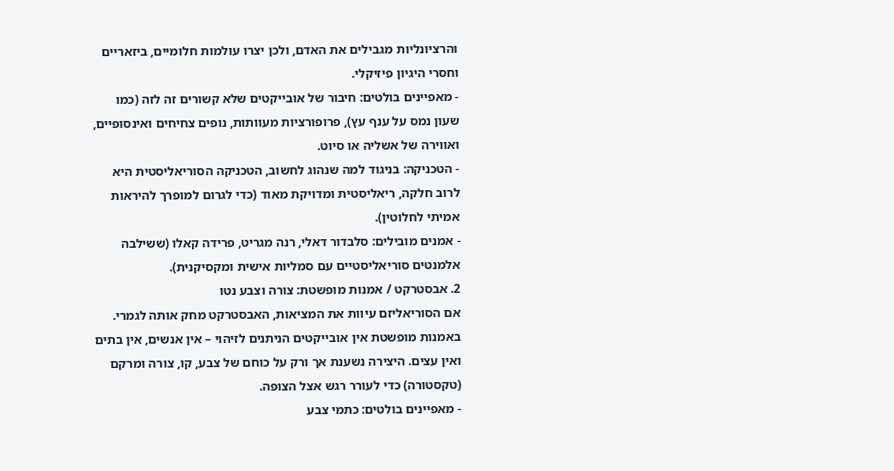והרציונליות מגבילים את האדם, ולכן יצרו עולמות חלומיים, ביזאריים וחסרי היגיון פיזיקלי.
- מאפיינים בולטים: חיבור של אובייקטים שלא קשורים זה לזה (כמו שעון נמס על ענף עץ), פרופורציות מעוותות, נופים צחיחים ואינסופיים, ואווירה של אשליה או סיוט.
- הטכניקה: בניגוד למה שנהוג לחשוב, הטכניקה הסוריאליסטית היא לרוב חלקה, ריאליסטית ומדויקת מאוד (כדי לגרום למופרך להיראות אמיתי לחלוטין).
- אמנים מובילים: סלבדור דאלי, רנה מגריט, פרידה קאלו (ששילבה אלמנטים סוריאליסטיים עם סמליות אישית ומקסיקנית).
2. אבסטרקט / אמנות מופשטת: צורה וצבע נטו
אם הסוריאליזם עיוות את המציאות, האבסטרקט מחק אותה לגמרי. באמנות מופשטת אין אובייקטים הניתנים לזיהוי – אין אנשים, אין בתים ואין עצים. היצירה נשענת אך ורק על כוחם של צבע, קו, צורה ומרקם (טקסטורה) כדי לעורר רגש אצל הצופה.
- מאפיינים בולטים: כתמי צבע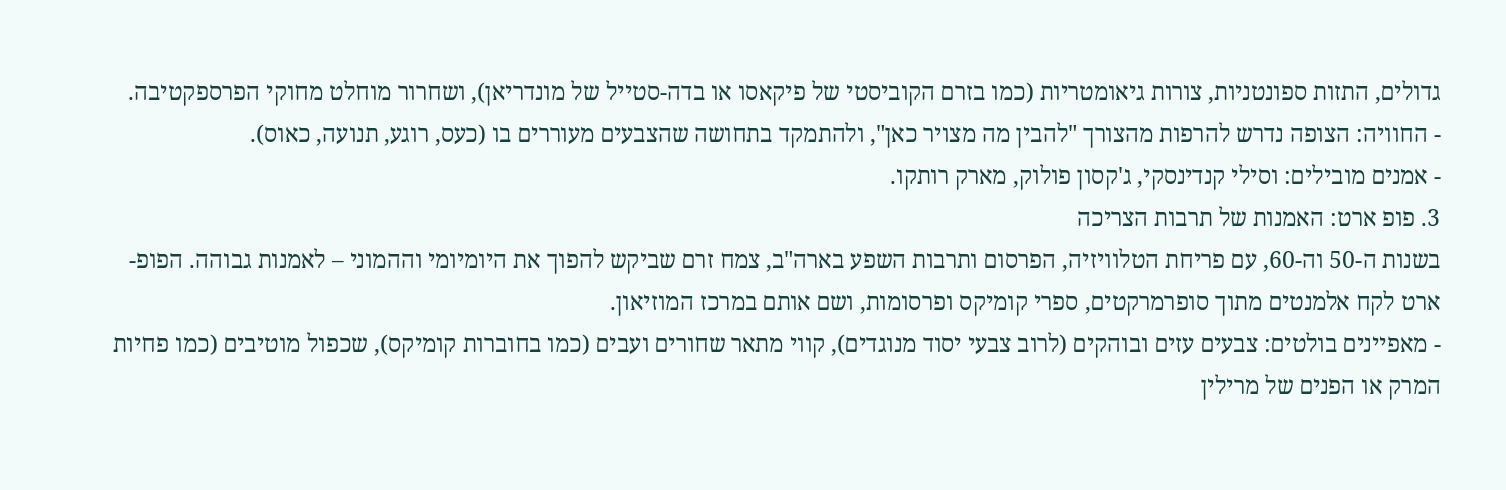גדולים, התזות ספונטניות, צורות גיאומטריות (כמו בזרם הקוביסטי של פיקאסו או בדה-סטייל של מונדריאן), ושחרור מוחלט מחוקי הפרספקטיבה.
- החוויה: הצופה נדרש להרפות מהצורך "להבין מה מצויר כאן", ולהתמקד בתחושה שהצבעים מעוררים בו (כעס, רוגע, תנועה, כאוס).
- אמנים מובילים: וסילי קנדינסקי, ג'קסון פולוק, מארק רותקו.
3. פופ ארט: האמנות של תרבות הצריכה
בשנות ה-50 וה-60, עם פריחת הטלוויזיה, הפרסום ותרבות השפע בארה"ב, צמח זרם שביקש להפוך את היומיומי וההמוני – לאמנות גבוהה. הפופ-ארט לקח אלמנטים מתוך סופרמרקטים, ספרי קומיקס ופרסומות, ושם אותם במרכז המוזיאון.
- מאפיינים בולטים: צבעים עזים ובוהקים (לרוב צבעי יסוד מנוגדים), קווי מתאר שחורים ועבים (כמו בחוברות קומיקס), שכפול מוטיבים (כמו פחיות המרק או הפנים של מרילין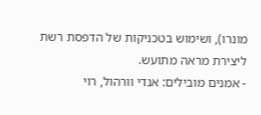מונרו), ושימוש בטכניקות של הדפסת רשת ליצירת מראה מתועש.
- אמנים מובילים: אנדי וורהול, רוי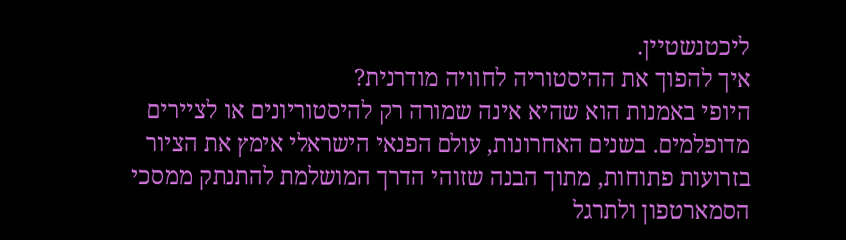ליכטנשטיין.
איך להפוך את ההיסטוריה לחוויה מודרנית?
היופי באמנות הוא שהיא אינה שמורה רק להיסטוריונים או לציירים מדופלמים. בשנים האחרונות, עולם הפנאי הישראלי אימץ את הציור בזרועות פתוחות, מתוך הבנה שזוהי הדרך המושלמת להתנתק ממסכי הסמארטפון ולתרגל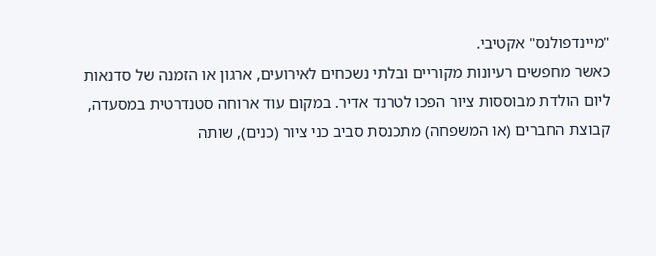"מיינדפולנס" אקטיבי.
כאשר מחפשים רעיונות מקוריים ובלתי נשכחים לאירועים, ארגון או הזמנה של סדנאות ליום הולדת מבוססות ציור הפכו לטרנד אדיר. במקום עוד ארוחה סטנדרטית במסעדה, קבוצת החברים (או המשפחה) מתכנסת סביב כני ציור (כנים), שותה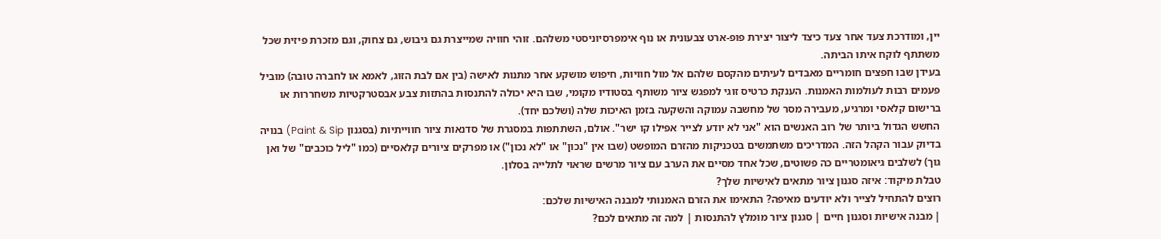יין, ומודרכת צעד אחר צעד כיצד ליצור יצירת פופ-ארט צבעונית או נוף אימפרסיוניסטי משלהם. זוהי חוויה שמייצרת גם גיבוש, גם צחוק, וגם מזכרת פיזית שכל משתתף לוקח איתו הביתה.
בעידן שבו חפצים חומריים מאבדים לעיתים מהקסם שלהם אל מול חוויות, חיפוש מושקע אחר מתנות לאישה (בין אם לבת הזוג, לאמא או לחברה טובה) מוביל פעמים רבות לעולמות האמנות. הענקת כרטיס זוגי למפגש ציור משותף בסטודיו מקומי, שבו היא יכולה להתנסות בהתזות צבע אבסטרקטיות משחררות או ברישום קלאסי ומרגיע, מעבירה מסר של מחשבה עמוקה והשקעה בזמן האיכות שלה (ושלכם יחד).
החשש הגדול ביותר של רוב האנשים הוא "אני לא יודע לצייר אפילו קו ישר". אולם, השתתפות במסגרת של סדנאות ציור חווייתיות (בסגנון Paint & Sip) בנויה בדיוק עבור הקהל הזה. המדריכים משתמשים בטכניקות מהזרם המופשט (שבו אין "נכון" או "לא נכון") או מפרקים ציורים קלאסיים (כמו "ליל כוכבים" של ואן גוך) לשלבים גיאומטריים כה פשוטים, שכל אחד מסיים את הערב עם ציור מרשים שראוי לתלייה בסלון.
טבלת מיקוד: איזה סגנון ציור מתאים לאישיות שלך?
רוצים להתחיל לצייר ולא יודעים מאיפה? התאימו את הזרם האמנותי למבנה האישיות שלכם:
| מבנה אישיות וסגנון חיים | סגנון ציור מומלץ להתנסות | למה זה מתאים לכם?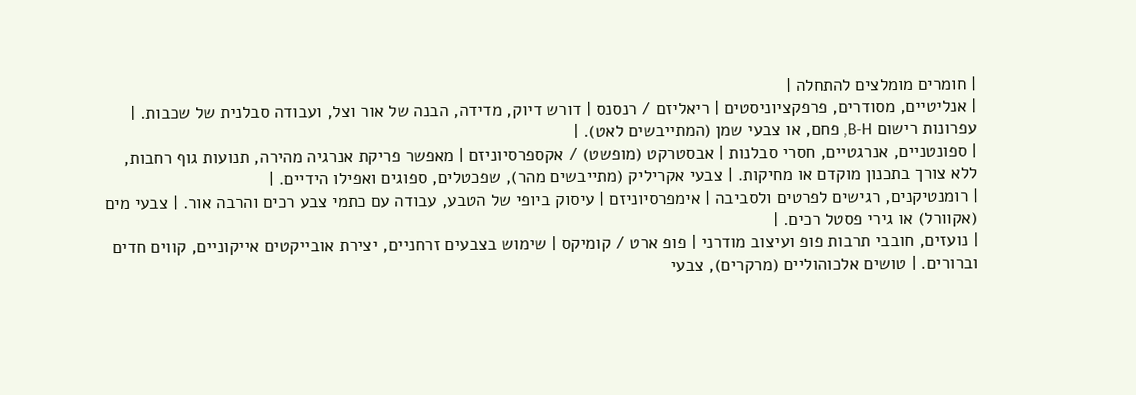| חומרים מומלצים להתחלה |
| אנליטיים, מסודרים, פרפקציוניסטים | ריאליזם / רנסנס | דורש דיוק, מדידה, הבנה של אור וצל, ועבודה סבלנית של שכבות. | עפרונות רישום B-H, פחם, או צבעי שמן (המתייבשים לאט). |
| ספונטניים, אנרגטיים, חסרי סבלנות | אבסטרקט (מופשט) / אקספרסיוניזם | מאפשר פריקת אנרגיה מהירה, תנועות גוף רחבות, ללא צורך בתכנון מוקדם או מחיקות. | צבעי אקריליק (מתייבשים מהר), שפכטלים, ספוגים ואפילו הידיים. |
| רומנטיקנים, רגישים לפרטים ולסביבה | אימפרסיוניזם | עיסוק ביופי של הטבע, עבודה עם כתמי צבע רכים והרבה אור. | צבעי מים (אקוורל) או גירי פסטל רכים. |
| נועזים, חובבי תרבות פופ ועיצוב מודרני | פופ ארט / קומיקס | שימוש בצבעים זרחניים, יצירת אובייקטים אייקוניים, קווים חדים וברורים. | טושים אלכוהוליים (מרקרים), צבעי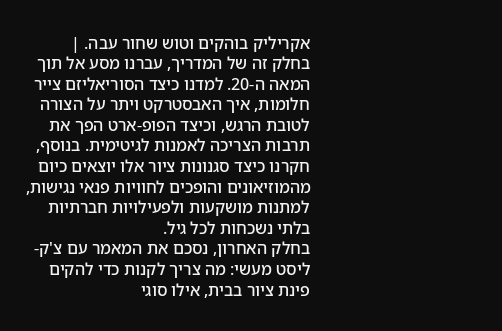אקריליק בוהקים וטוש שחור עבה. |
בחלק זה של המדריך, עברנו מסע אל תוך המאה ה-20. למדנו כיצד הסוריאליזם צייר חלומות, איך האבסטרקט ויתר על הצורה לטובת הרגש, וכיצד הפופ-ארט הפך את תרבות הצריכה לאמנות לגיטימית. בנוסף, חקרנו כיצד סגנונות ציור אלו יוצאים כיום מהמוזיאונים והופכים לחוויות פנאי נגישות, למתנות מושקעות ולפעילויות חברתיות בלתי נשכחות לכל גיל.
בחלק האחרון, נסכם את המאמר עם צ'ק-ליסט מעשי: מה צריך לקנות כדי להקים פינת ציור בבית, אילו סוגי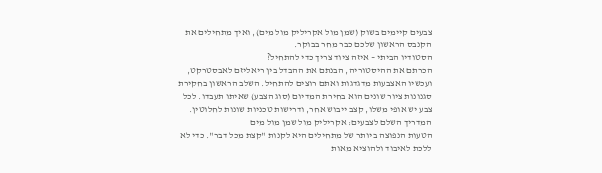צבעים קיימים בשוק (שמן מול אקריליק מול מים), ואיך מתחילים את הקנבס הראשון שלכם כבר מחר בבוקר.
הסטודיו הביתי – איזה ציוד צריך כדי להתחיל?
הכרתם את ההיסטוריה, הבנתם את ההבדל בין ריאליזם לאבסטרקט, ועכשיו האצבעות מדגדגות ואתם רוצים להתחיל. השלב הראשון בחקירת סגנונות ציור שונים הוא בחירת המדיום (סוג הצבע) שאיתו תעבדו. לכל צבע יש אופי משלו, קצב ייבוש אחר, ודרישות טכניות שונות לחלוטין.
המדריך השלם לצבעים: אקריליק מול שמן מול מים
הטעות הנפוצה ביותר של מתחילים היא לקנות "קצת מכל דבר". כדי לא ללכת לאיבוד ולהוציא מאות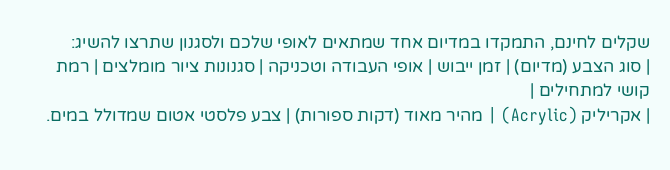שקלים לחינם, התמקדו במדיום אחד שמתאים לאופי שלכם ולסגנון שתרצו להשיג:
| סוג הצבע (מדיום) | זמן ייבוש | אופי העבודה וטכניקה | סגנונות ציור מומלצים | רמת קושי למתחילים |
| אקריליק (Acrylic) | מהיר מאוד (דקות ספורות) | צבע פלסטי אטום שמדולל במים.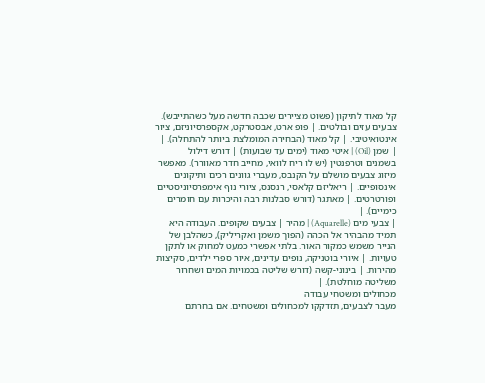קל מאוד לתיקון (פשוט מציירים שכבה חדשה מעל כשהתייבש). צבעים עזים ובולטים. | פופ ארט, אבסטרקט, אקספרסיוניזם, ציור אינטואיטיבי. | קל מאוד (הבחירה המומלצת ביותר להתחלה). |
| שמן (Oil) | איטי מאוד (ימים עד שבועות) | דורש דילול בשמנים וטרפנטין (יש לו ריח לוואי, מחייב חדר מאוורר). מאפשר מיזוג צבעים מושלם על הקנבס, מעברי גוונים רכים ותיקונים אינסופיים. | ריאליזם קלאסי, רנסנס, ציורי נוף אימפרסיוניסטיים ופורטרטים. | מאתגר (דורש סבלנות רבה והיכרות עם חומרים כימיים). |
| צבעי מים (Aquarelle) | מהיר | צבעים שקופים. העבודה היא תמיד מהבהיר אל הכהה (הפוך משמן ואקריליק), כשהלבן של הנייר משמש כמקור האור. בלתי אפשרי כמעט למחוק או לתקן טעויות. | איורי בוטניקה, נופים עדינים, איור ספרי ילדים, סקיצות מהירות. | בינוני-קשה (דורש שליטה בכמויות המים ושחרור משליטה מוחלטת). |
מכחולים ומשטחי עבודה
מעבר לצבעים, תזדקקו למכחולים ומשטחים. אם בחרתם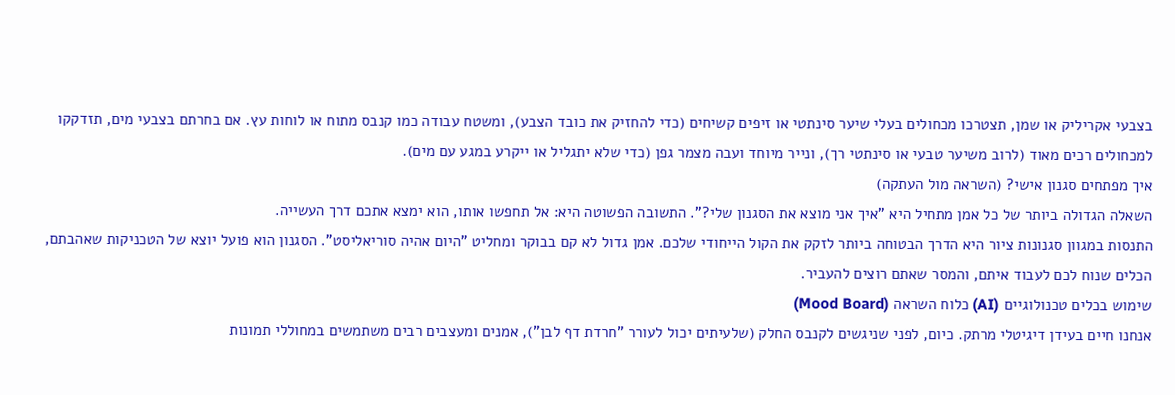בצבעי אקריליק או שמן, תצטרכו מכחולים בעלי שיער סינתטי או זיפים קשיחים (כדי להחזיק את כובד הצבע), ומשטח עבודה כמו קנבס מתוח או לוחות עץ. אם בחרתם בצבעי מים, תזדקקו למכחולים רכים מאוד (לרוב משיער טבעי או סינתטי רך), ונייר מיוחד ועבה מצמר גפן (כדי שלא יתגליל או ייקרע במגע עם מים).
איך מפתחים סגנון אישי? (השראה מול העתקה)
השאלה הגדולה ביותר של כל אמן מתחיל היא "איך אני מוצא את הסגנון שלי?". התשובה הפשוטה היא: אל תחפשו אותו, הוא ימצא אתכם דרך העשייה.
התנסות במגוון סגנונות ציור היא הדרך הבטוחה ביותר לזקק את הקול הייחודי שלכם. אמן גדול לא קם בבוקר ומחליט "היום אהיה סוריאליסט". הסגנון הוא פועל יוצא של הטכניקות שאהבתם, הכלים שנוח לכם לעבוד איתם, והמסר שאתם רוצים להעביר.
שימוש בכלים טכנולוגיים (AI) כלוח השראה (Mood Board)
אנחנו חיים בעידן דיגיטלי מרתק. כיום, לפני שניגשים לקנבס החלק (שלעיתים יכול לעורר "חרדת דף לבן"), אמנים ומעצבים רבים משתמשים במחוללי תמונות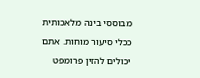מבוססי בינה מלאכותית ככלי סיעור מוחות. אתם יכולים להזין פרומפט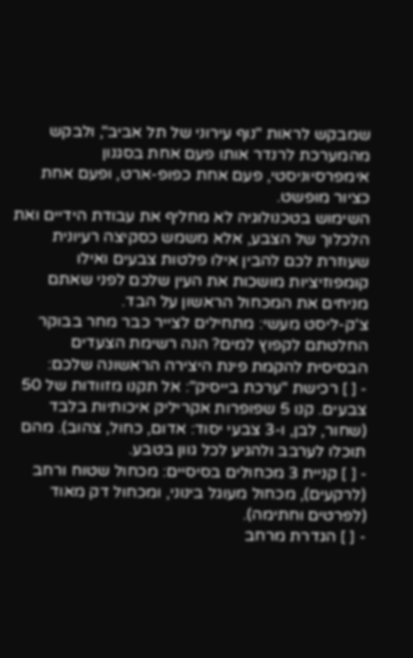שמבקש לראות "נוף עירוני של תל אביב", ולבקש מהמערכת לרנדר אותו פעם אחת בסגנון אימפרסיוניסטי, פעם אחת כפופ-ארט, ופעם אחת כציור מופשט.
השימוש בטכנולוגיה לא מחליף את עבודת הידיים ואת הלכלוך של הצבע, אלא משמש כסקיצה רעיונית שעוזרת לכם להבין אילו פלטות צבעים ואילו קומפוזיציות מושכות את העין שלכם לפני שאתם מניחים את המכחול הראשון על הבד.
צ'ק-ליסט מעשי: מתחילים לצייר כבר מחר בבוקר
החלטתם לקפוץ למים? הנה רשימת הצעדים הבסיסית להקמת פינת היצירה הראשונה שלכם:
- [ ] רכישת "ערכת בייסיק": אל תקנו מזוודות של 50 צבעים. קנו 5 שפופרות אקריליק איכותיות בלבד (שחור, לבן, ו-3 צבעי יסוד: אדום, כחול, צהוב). מהם תוכלו לערבב ולהגיע לכל גוון בטבע.
- [ ] קניית 3 מכחולים בסיסיים: מכחול שטוח ורחב (לרקעים), מכחול מעוגל בינוני, ומכחול דק מאוד (לפרטים וחתימה).
- [ ] הגדרת מרחב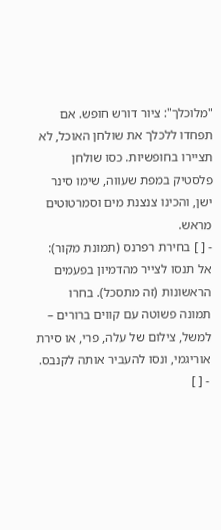"מלוכלך": ציור דורש חופש. אם תפחדו ללכלך את שולחן האוכל, לא תציירו בחופשיות. כסו שולחן פלסטיק במפת שעווה, שימו סינר ישן, והכינו צנצנת מים וסמרטוטים מראש.
- [ ] בחירת רפרנס (תמונת מקור): אל תנסו לצייר מהדמיון בפעמים הראשונות (זה מתסכל). בחרו תמונה פשוטה עם קווים ברורים – למשל, צילום של עלה, פרי, או סירת אוריגמי, ונסו להעביר אותה לקנבס.
- [ ]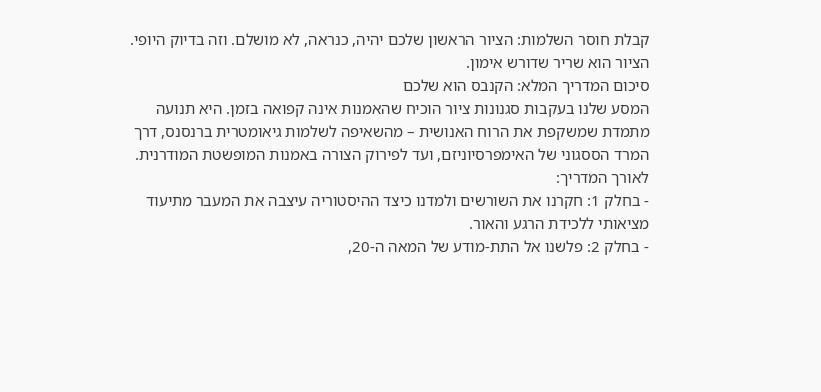קבלת חוסר השלמות: הציור הראשון שלכם יהיה, כנראה, לא מושלם. וזה בדיוק היופי. הציור הוא שריר שדורש אימון.
סיכום המדריך המלא: הקנבס הוא שלכם
המסע שלנו בעקבות סגנונות ציור הוכיח שהאמנות אינה קפואה בזמן. היא תנועה מתמדת שמשקפת את הרוח האנושית – מהשאיפה לשלמות גיאומטרית ברנסנס, דרך המרד הססגוני של האימפרסיוניזם, ועד לפירוק הצורה באמנות המופשטת המודרנית.
לאורך המדריך:
- בחלק 1: חקרנו את השורשים ולמדנו כיצד ההיסטוריה עיצבה את המעבר מתיעוד מציאותי ללכידת הרגע והאור.
- בחלק 2: פלשנו אל התת-מודע של המאה ה-20,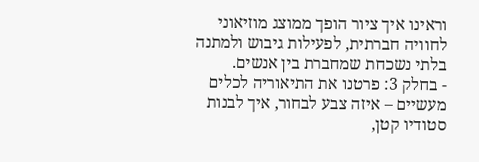וראינו איך ציור הופך ממוצג מוזיאוני לחוויה חברתית, לפעילות גיבוש ולמתנה בלתי נשכחת שמחברת בין אנשים.
- בחלק 3: פרטנו את התיאוריה לכלים מעשיים – איזה צבע לבחור, איך לבנות סטודיו קטן,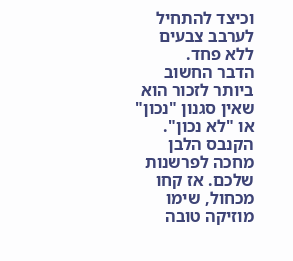וכיצד להתחיל לערבב צבעים ללא פחד.
הדבר החשוב ביותר לזכור הוא שאין סגנון "נכון" או "לא נכון". הקנבס הלבן מחכה לפרשנות שלכם. אז קחו מכחול, שימו מוזיקה טובה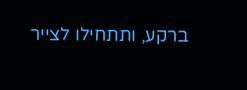ברקע, ותתחילו לצייר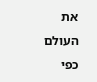את העולם כפי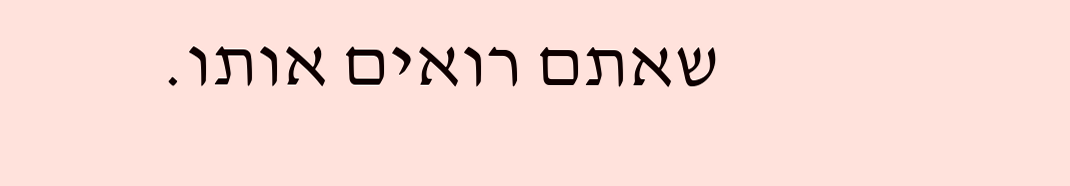שאתם רואים אותו.